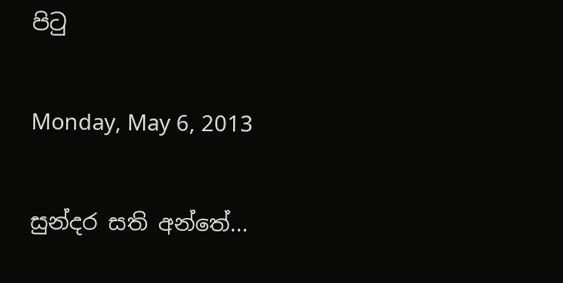පිටු

Monday, May 6, 2013

සුන්දර සති අන්තේ...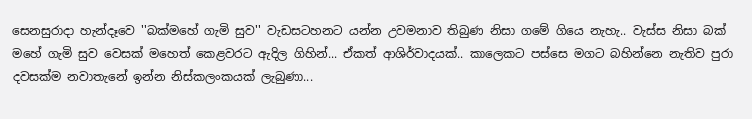සෙනසුරාදා හැන්දෑවෙ ''බක්මහේ ගැමි සුව'' වැඩසටහනට යන්න උවමනාව තිබුණ නිසා ගමේ ගියෙ නැහැ.. වැස්ස නිසා බක් මහේ ගැමි සුව වෙසක් මහෙත් කෙළවරට ඇදිල ගිහින්... ඒකත් ආශිර්වාදයක්.. කාලෙකට පස්සෙ මගට බහින්නෙ නැතිව පුරා දවසක්ම නවාතැනේ ඉන්න නිස්කලංකයක් ලැබුණා...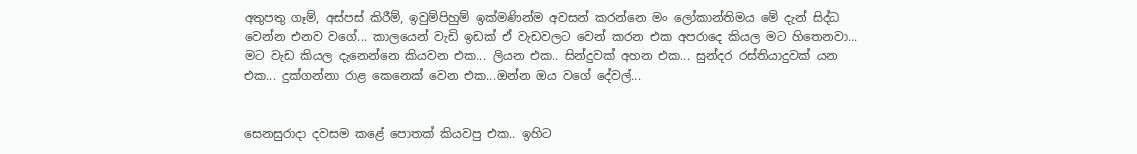අතුපතු ගෑම්, අස්පස් කිරීම්, ඉවුම්පිහුම් ඉක්මණින්ම අවසන් කරන්නෙ මං ලෝකාන්තිමය මේ දැන් සිද්ධ වෙන්න එනව වගේ... කාලයෙන් වැඩි ඉඩක් ඒ වැඩවලට වෙන් කරන එක අපරාදෙ කියල මට හිතෙනවා... මට වැඩ කියල දැනෙන්නෙ කියවන එක... ලියන එක.. සින්දුවක් අහන එක... සුන්දර රස්තියාදුවක් යන එක... දුක්ගන්නා රාළ කෙනෙක් වෙන එක...ඔන්න ඔය ව‍ගේ ‍දේවල්...


සෙනසුරාදා දවසම කළේ පොතක් කියවපු එක.. ඉහිට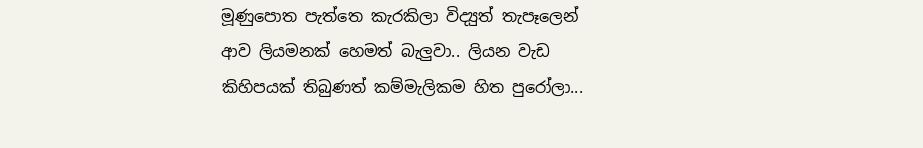මූණුපොත පැත්තෙ කැරකිලා විද්‍යුත් තැපෑලෙන් ආව ලියමනක් හෙමත් බැලුවා.. ලියන වැඩ කිහිපයක් තිබුණත් කම්මැලිකම හිත පුරෝලා...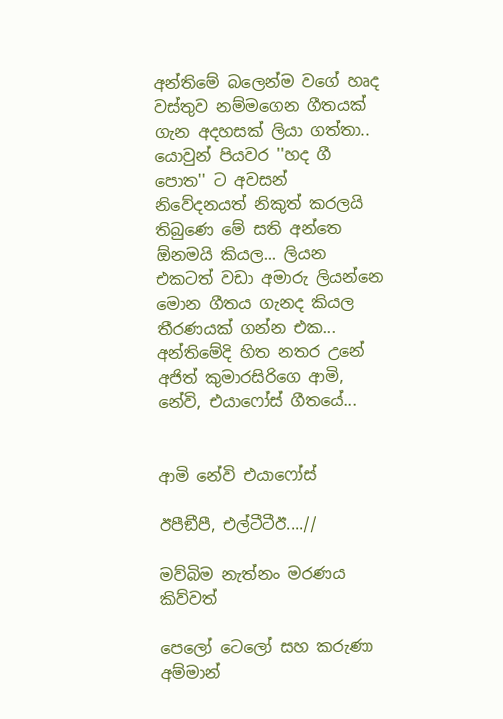අන්තිමේ බලෙන්ම ව‍ගේ හෘද වස්තුව නම්මගෙන ගීතයක් ගැන අදහසක් ලියා ගත්තා.. යොවුන් පියවර ''හද ගී පොත'' ට අවසන් නිවේදනයත් නිකුත් කරලයි තිබුණෙ මේ සති අන්තෙ ඕනමයි කියල... ලියන එකටත් වඩා අමාරු ලියන්නෙ මොන ගීතය ගැනද කියල තීරණයක් ගන්න එක... අන්තිමේදි හිත නතර උනේ අජිත් කුමාරසිරිගෙ ආමි, නේවි, එයාෆෝස් ගීතයේ...


ආමි නේවි එයාෆෝස්

ඊපීඞීපී, එල්ටීටීඊ....//

මව්බිම නැත්නං මරණය කිව්වත්

පෙලෝ ටෙලෝ සහ කරුණා අම්මාන්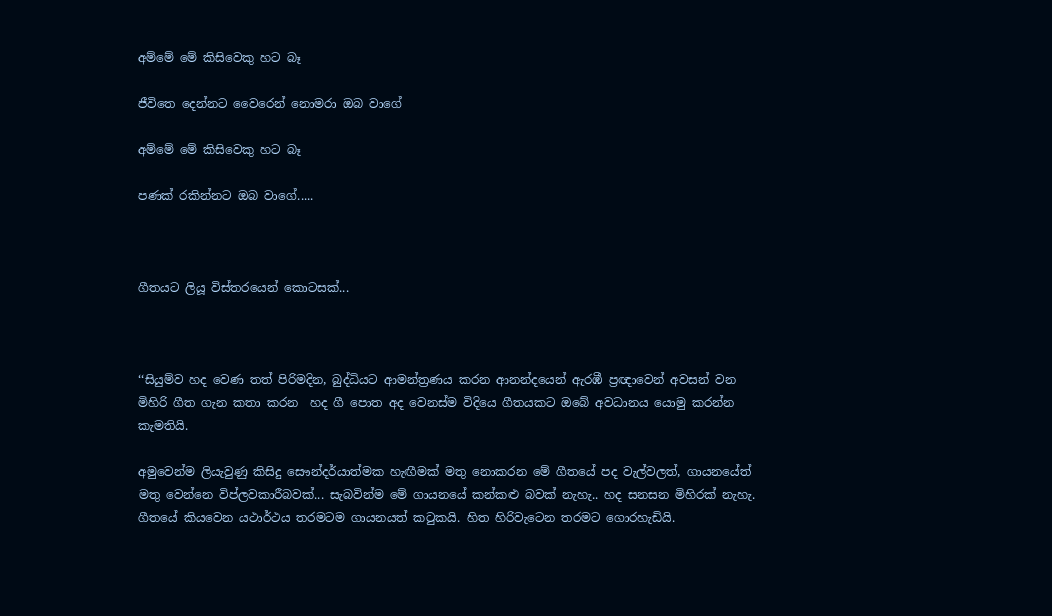අම්මේ මේ කිසිවෙකු හට බෑ

ජීවිතෙ දෙන්නට වෛරෙන් නොමරා ඔබ වාගේ

අම්මේ මේ කිසිවෙකු හට බෑ

පණක් රකින්නට ඔබ වාගේ.....



ගීතයට ලියූ විස්තරයෙන් කොටසක්...



‘‘සියුම්ව හද වෙණ තත් පිරිමදින, බුද්ධියට ආමන්ත්‍රණය කරන ආනන්දයෙන් ඇරඹී ප්‍රඥාවෙන් අවසන් වන මිහිරි ගීත ගැන කතා කරන  හද ගී පොත අද වෙනස්ම විදියෙ ගීතයකට ඔබේ අවධානය යොමු කරන්න කැමතියි.

අමුවෙන්ම ලියැවුණු කිසිදු සෞන්දර්යාත්මක හැඟීමක් මතු නොකරන මේ ගීතයේ පද වැල්වලත්, ගායනයේත් මතු වෙන්නෙ විප්ලවකාරීබවක්... සැබවින්ම මේ ගායනයේ කන්කළු බවක් නැහැ.. හද සනසන මිහිරක් නැහැ. ගීතයේ කියවෙන යථාර්ථය තරමටම ගායනයත් කටුකයි. හිත හිරිවැටෙන තරමට ගොරහැඩියි.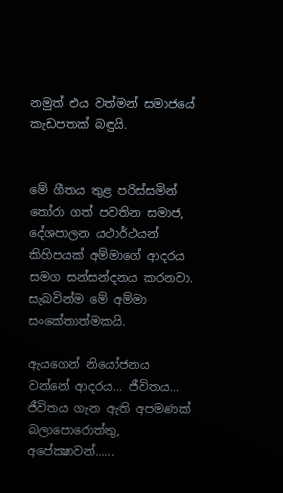නමුත් එය වත්මන් සමාජයේ කැඩපතක් බඳුයි.


මේ ගීතය තුළ පරිස්සමින් තෝරා ගත් පවතින සමාජ, දේශපාලන යථාර්ථයන් කිහිපයක් අම්මාගේ ආදරය සමග සන්සන්දනය කරනවා. සැබවින්ම මේ අම්මා සංකේතාත්මකයි.

ඇයගෙන් නියෝජනය වන්නේ ආදරය... ජීවිතය... ජීවිතය ගැන ඇති අපමණක් බලාපොරොත්තු, අපේක්‍ෂාවන්......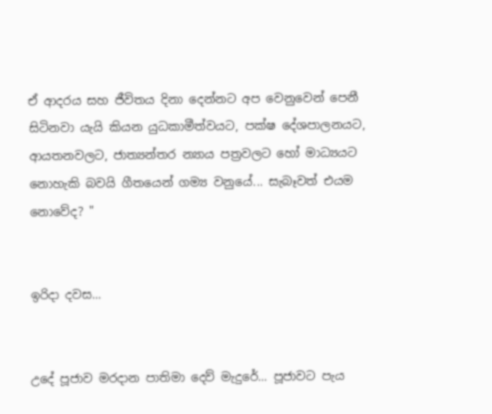ඒ ආදරය සහ ජීවිතය දිනා දෙන්නට අප වෙනුවෙන් පෙනී සිටිනවා යැයි කියන යුධකාමීත්වයට, පක්ෂ දේශපාලනයට, ආයතනවලට, ජාත්‍යන්තර න්‍යාය පත්‍රවලට හෝ මාධ්‍යයට නොහැකි බවයි ගීතයෙන් ගම්‍ය වනුයේ... සැබෑවත් එයම නොවේද? "


ඉරිදා දවස...


උදේ පූජාව මරදාන පාතිමා දෙව් මැදුරේ... පූජාවට පැය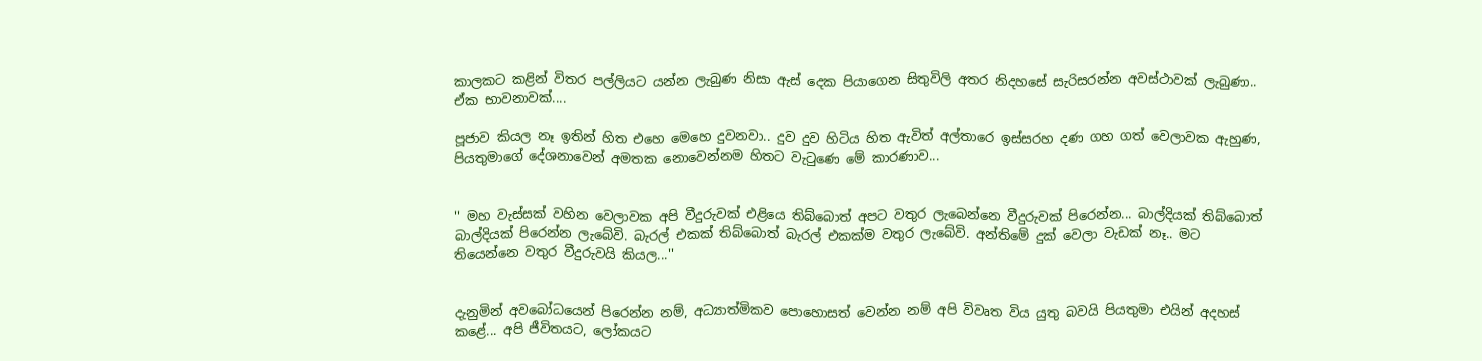කාලකට කළින් විතර පල්ලියට යන්න ලැබුණ නිසා ඇස් දෙක පියාගෙන සිතුවිලි අතර නිදහසේ සැරිසරන්න අවස්ථාවක් ලැබුණා.. ඒක භාවනාවක්....

පූජාව කියල නෑ ඉතින් හිත එහෙ මෙහෙ දුවනවා.. දුව දුව හිටිය හිත ඇවිත් අල්තාරෙ ඉස්සරහ දණ ගහ ගත් වෙලාවක ඇහුණ, පියතුමාගේ දේශනාවෙන් අමතක නොවෙන්නම හිතට වැටු‍ණෙ මේ කාරණාව...


'' මහ වැස්සක් වහින වෙලාවක අපි වීදුරුවක් එළියෙ තිබ්බොත් අපට වතුර ලැබෙන්නෙ වීදුරුවක් පිරෙන්න... බාල්දියක් තිබ්බොත් බාල්දියක් පිරෙන්න ලැබේවි. බැරල් එකක් තිබ්බොත් බැරල් එකක්ම වතුර ලැබේවි. අන්තිමේ දුක් වෙලා වැඩක් නෑ.. මට තියෙන්නෙ වතුර වීදුරුවයි කියල...''


දැනුමින් අවබෝධයෙන් පිරෙන්න නම්, අධ්‍යාත්මිකව පොහොසත් වෙන්න නම් අපි විවෘත විය යුතු බවයි පියතුමා එයින් අදහස් කළේ... අපි ජීවිතයට, ලෝකයට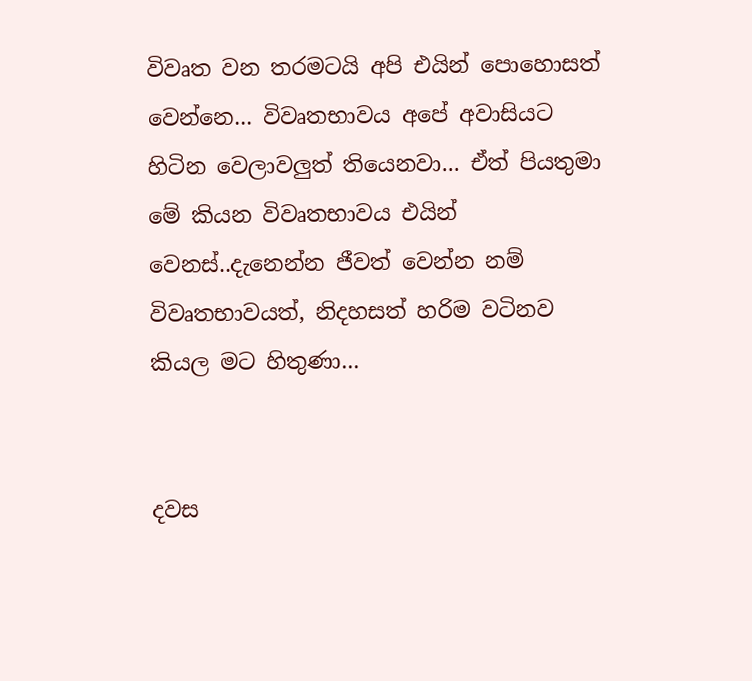විවෘත ‍වන තරමටයි අපි එයින් පොහොසත් වෙන්නෙ... විවෘතභාවය අපේ අවාසියට හිටින වෙලාවලුත් තියෙනවා... ඒත් පියතුමා මේ කියන විවෘතභාවය එයින් වෙනස්..දැනෙන්න ජීවත් වෙන්න නම් විවෘතභාවයත්, නිදහසත් හරිම වටිනව කියල මට හිතුණා...


දවස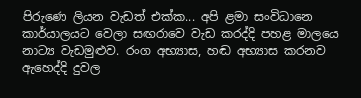පිරුණෙ ලියන වැඩත් එක්ක... අපි ළමා සංවිධානෙ කාර්යාලයට වෙලා සඟරාවෙ වැඩ කරද්දි පහළ මාලයෙ නාට්‍ය වැඩමුළුව. රංග අභ්‍යාස, හඬ අභ්‍යාස කරනව ඇහෙද්දි දුවල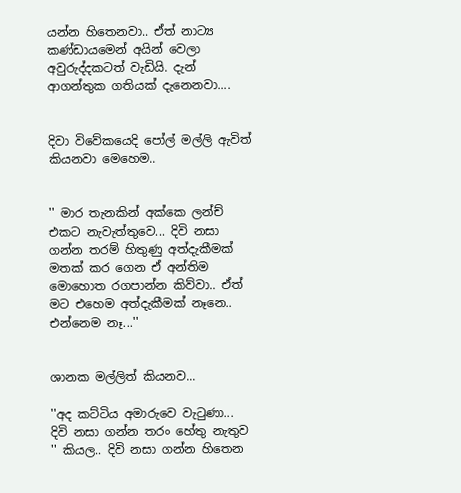යන්න හිතෙනවා.. ඒත් නාට්‍ය කණ්ඩායමෙන් අයින් වෙලා අවුරුද්දකටත් වැඩියි. දැන් ආගන්තුක ගතියක් දැනෙනවා....


දිවා විවේකයෙදි පෝල් මල්ලි ඇවිත් කියනවා මෙහෙම..


'' මාර තැනකින් අක්කෙ ලන්ච් එකට නැවැත්තුවෙ... දිවි නසා ගන්න තරම් හිතුණු අත්දැකීමක් මතක් කර ගෙන ඒ අන්තිම මොහොත රගපාන්න කිව්වා.. ඒත් මට ‍එහෙම ‍අත්දැකීමක් නෑනෙ.. එන්නෙම නෑ...''


ශානක මල්ලිත් කියනව...

''අද කට්ටිය අමාරුවෙ වැටුණා... දිවි නසා ගන්න තරං හේතු නැතුව '' කියල.. දිවි නසා ගන්න හිතෙන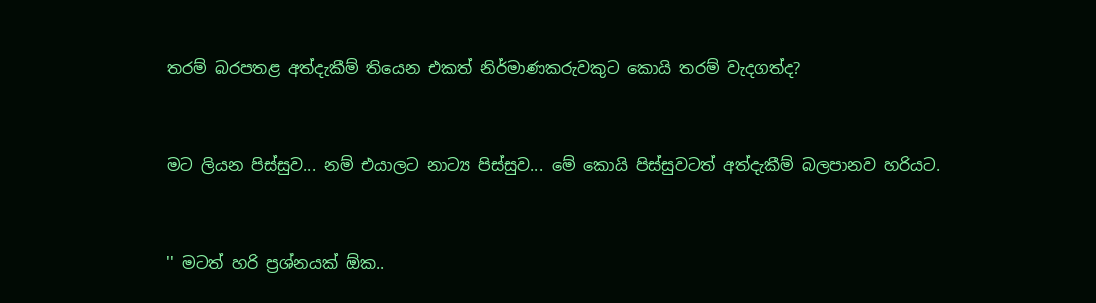තරම් බරපතළ අත්දැකීම් තියෙන එකත් නිර්මාණකරුවකුට ‍කොයි තරම් වැදගත්ද?


මට ලියන පිස්සුව... නම් එයාලට නාට්‍ය පිස්සුව... මේ කොයි පිස්සුවටත් අත්දැකීම් බලපානව හරියට.


'' මටත් හරි ප්‍රශ්නයක් ඕක..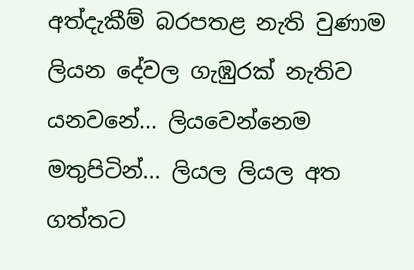අත්දැකීම් බරපතළ නැති වුණාම ලියන දේවල ගැඹුරක් නැතිව යනවනේ... ලියවෙන්නෙම මතුපිටින්... ලියල ලියල අත ගත්තට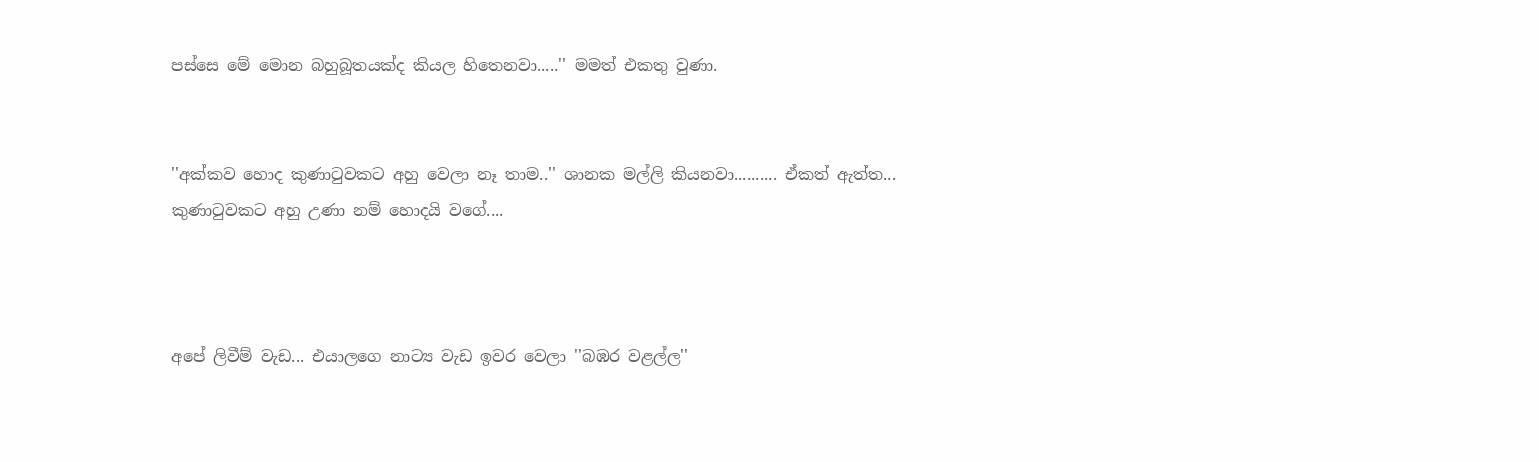පස්සෙ ‍මේ ‍මොන බහුබූතයක්ද කියල හි‍තෙනවා.....'' මමත් එකතු වුණා.


''අක්කව හොද කුණාටුවකට අහු වෙලා නෑ තාම..'' ශානක මල්ලි කියනවා.......... ඒකත් ඇත්ත... කුණාටුවකට අහු උණා නම් ‍හොදයි ව‍ගේ....



අපේ ලිවීම් වැඩ... එයාලගෙ නාට්‍ය වැඩ ඉවර වෙලා ''බඹර වළල්ල''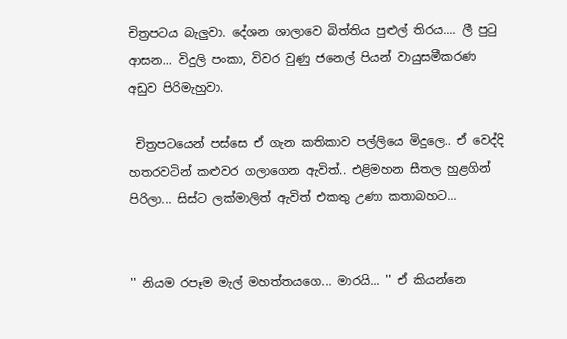චිත්‍රපටය බැලුවා. දේශන ශා‍ලාවෙ බිත්තිය පුළුල් තිරය.... ලී පුටු ආසන... විදුලි පංකා, විවර වුණු ජනෙල් පියන් වායුසමීකරණ අඩුව පිරිමැහුවා.

 චිත්‍රපටයෙන් පස්සෙ ඒ ගැන කතිකාව පල්ලියෙ මිදුලෙ.. ඒ වෙද්දි හතරවටින් කළුවර ගලාගෙන ඇවිත්.. එළිමහන සීතල හුළගින් පිරිලා... සිස්ට ලක්මාලිත් ඇවිත් එකතු උණා කතාබහට...


'' නියම රපෑම මැල් මහත්ත‍යගෙ... මාරයි... '' ඒ කියන්නෙ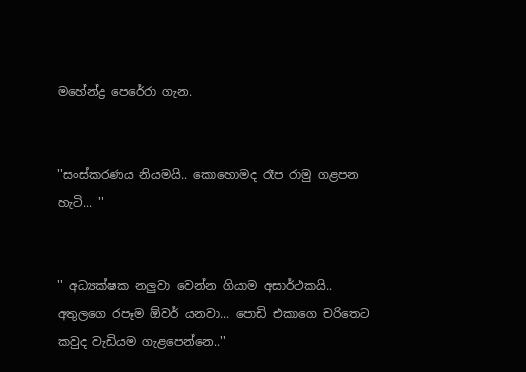මහේන්ද්‍ර පෙරේරා ගැන.


''සංස්කරණය නියමයි.. කොහොමද රෑප රාමු ‍ගළපන හැටි... ''


'' අධ්‍යක්ෂක නලුවා වෙන්න ගියාම අසාර්ථකයි.. අතුලගෙ රපෑම ඕවර් යනවා... පොඩි එකාගෙ චරිතෙට කවුද වැඩියම ගැළපෙන්නෙ..''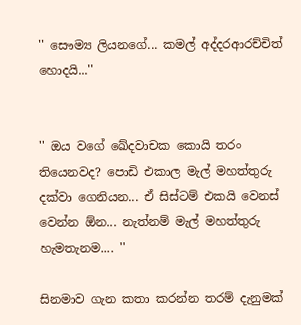'' සෞම්‍ය ලියනගේ... කමල් අද්දරආරච්චිත් හොදයි...''


'' ඔය වගේ ඛේදවාචක කොයි තරං තියෙනවද? පොඩි එකාල මැල් මහත්තුරු දක්වා ගෙනියන... ඒ සිස්ටම් එකයි වෙනස් වෙන්න ඕන... නැත්නම් මැල් මහත්තුරු හැමතැනම.... ''

සිනමාව ගැන කතා කරන්න තරම් දැනුමක්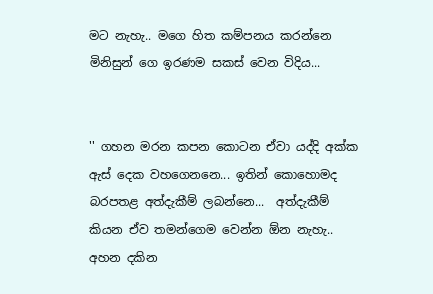මට නැහැ.. ම‍‍‍ගෙ හිත කම්පනය කරන්‍නෙ  මිනිසුන්‍ ගෙ ඉරණම සකස් ‍වෙන විදිය...


'' ගහන මරන කපන කොටන ඒවා යද්දි අක්ක ඇස් දෙක වහගෙනනෙ... ඉතින් කොහොමද බරපතළ අත්දැකීම් ලබන්නෙ...  අත්දැකීම් කියන ඒව තමන්ගෙම වෙන්න ඕන නැහැ.. අහන දකින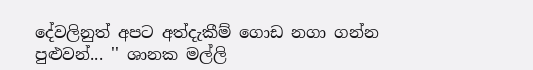දේවලිනුත් අපට අත්දැකීම් ගොඩ නගා ගන්න පුළුවන්... '' ශානක මල්ලි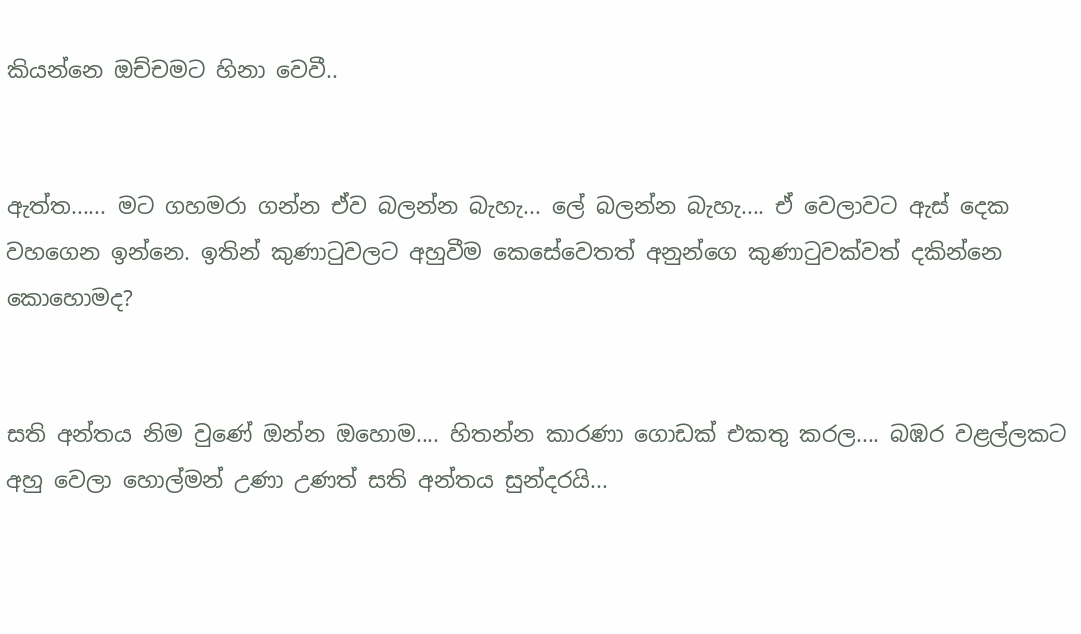කියන්නෙ ඔච්චමට හිනා වෙවී..


ඇත්ත...... මට ගහමරා ගන්න ඒව බලන්න බැහැ... ලේ බලන්න බැහැ.... ඒ වෙලාවට ඇස් දෙක වහගෙන ඉන්නෙ. ඉතින් කුණාටුවලට අහුවීම කෙසේවෙතත් අනුන්ගෙ කුණාටුවක්වත් දකින්නෙ කොහොමද?


සති අන්තය නිම වුණේ ඔන්න ‍ඔහොම.... හිතන්න කාරණා ගොඩක් එකතු කරල.... බඹර වළල්ලකට අහු වෙලා හොල්මන් උණා උණත් සති අන්තය සුන්දරයි...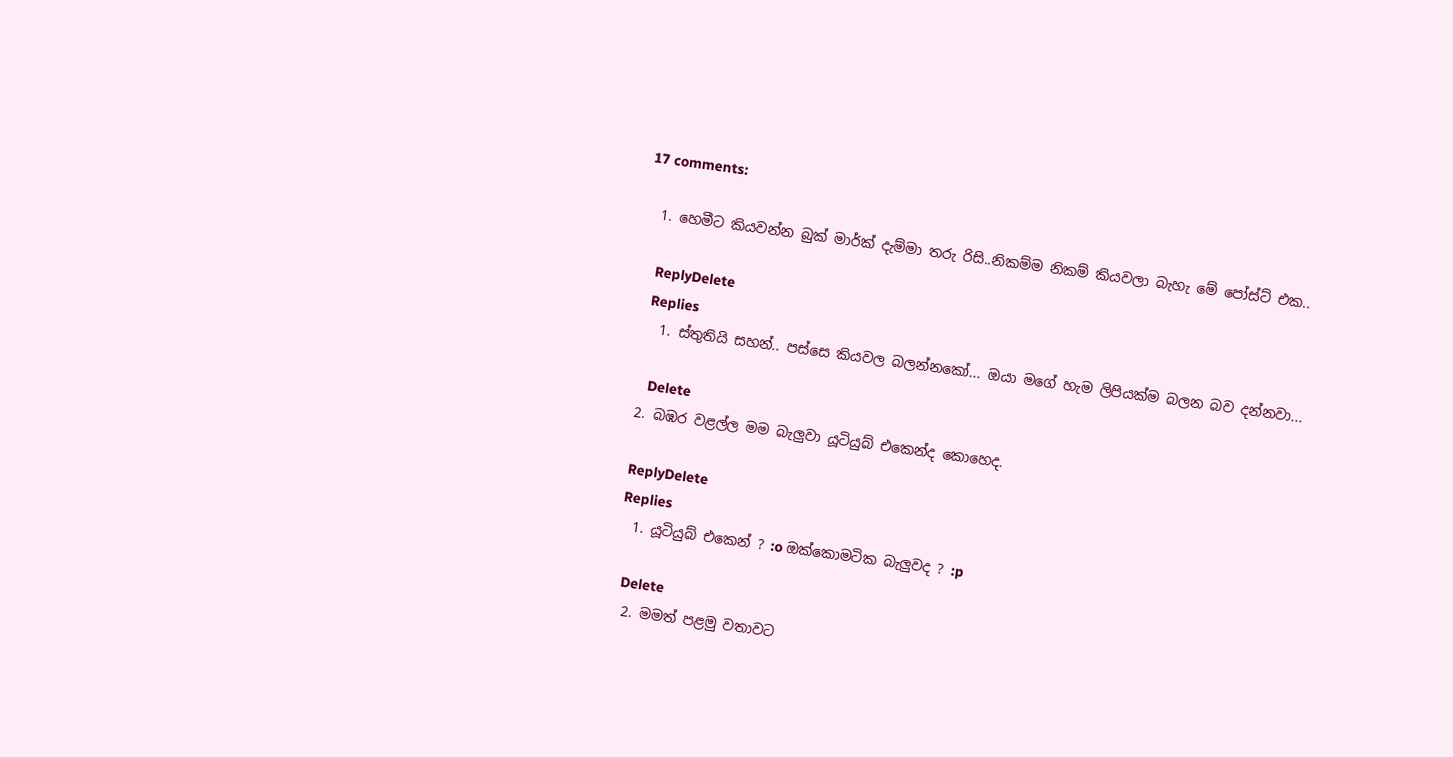17 comments:

  1. හෙමීට කියවන්න බුක් මාර්ක් දැම්මා තරු රිසි..නිකම්ම නිකම් කියවලා බැහැ මේ පෝස්ට් එක..

    ReplyDelete
    Replies
    1. ස්තුතියි සහන්.. පස්සෙ කියවල බලන්නකෝ... ඔයා මගේ හැම ලිපියක්ම බලන බව දන්නවා...

      Delete
  2. බඹර වළල්ල මම බැලුවා යූටියුබ් එකෙන්ද කොහෙද.

    ReplyDelete
    Replies
    1. යූටියුබ් එකෙන් ? :o ඔක්කොමටික බැලුවද ? :p

      Delete
    2. මමත් පළමු වතාවට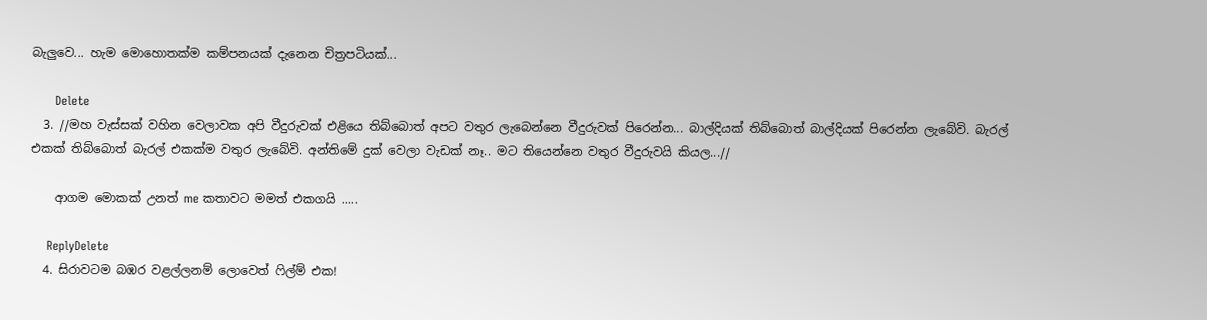බැලුවෙ... හැම මොහොතක්ම කම්පනයක් දැනෙන චිත්‍රපටියක්...

      Delete
  3. //මහ වැස්සක් වහින වෙලාවක අපි වීදුරුවක් එළියෙ තිබ්බොත් අපට වතුර ලැබෙන්නෙ වීදුරුවක් පිරෙන්න... බාල්දියක් තිබ්බොත් බාල්දියක් පිරෙන්න ලැබේවි. බැරල් එකක් තිබ්බොත් බැරල් එකක්ම වතුර ලැබේවි. අන්තිමේ දුක් වෙලා වැඩක් නෑ.. මට තියෙන්නෙ වතුර වීදුරුවයි කියල...//

    ආගම මොකක් උනත් me කතාවට මමත් එකගයි .....

    ReplyDelete
  4. සිරාවටම බඹර වළල්ලනම් ලොවෙත් ෆිල්ම් එක!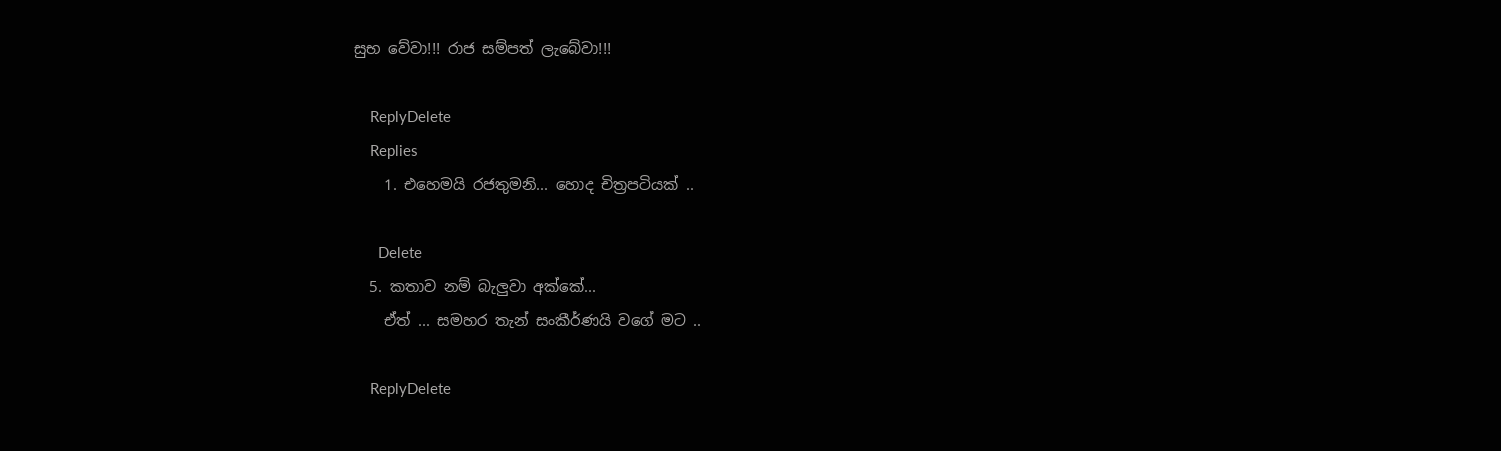සුභ වේවා!!! රාජ සම්පත් ලැබේවා!!!

    ReplyDelete
    Replies
    1. එහෙමයි රජතුමනි... හොද චිත්‍රපටියක් ..

      Delete
  5. කතාව නම් බැලුවා අක්කේ...
    ඒත් ... සමහර තැන් සංකීර්ණයි වගේ මට ..

    ReplyDelete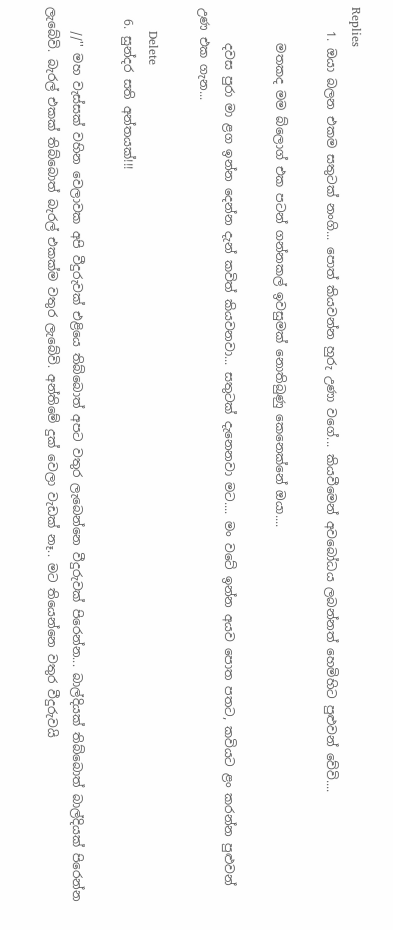Replies
    1. ඔයා බලන එකම සතුටක් නංගි... පොත් කියවන්න හුරු උණා වගේ... කියවීමෙන් අවබෝධය ලබන්නත් හෙමිහිට පුළුවන් වේවි....

      මතකද මම බ්ලොග් එක පටන් ගන්නකල් ඉවසුමක් නොතිබුණු කෙනෙක්නේ ඔයා....

      දවස පුරා මා ළග ඉන්න දෙන්න දැන් කවිත් කියවනවා... සතුටක් දැනෙනවා මට.... මං වටේ ඉන්න අයව පොත පතට, කවියට ළං කරන්න පුළුවන් උණ එක ගැන...

      Delete
  6. සුන්දර සති අන්තයක්!!!

    //'' මහ වැස්සක් වහින වෙලාවක අපි වීදුරුවක් එළියෙ තිබ්බොත් අපට වතුර ලැබෙන්නෙ වීදුරුවක් පිරෙන්න... බාල්දියක් තිබ්බොත් බාල්දියක් පිරෙන්න ලැබේවි. බැරල් එකක් තිබ්බොත් බැරල් එකක්ම වතුර ලැබේවි. අන්තිමේ දුක් වෙලා වැඩක් නෑ.. මට තියෙන්නෙ වතුර වීදුරුවයි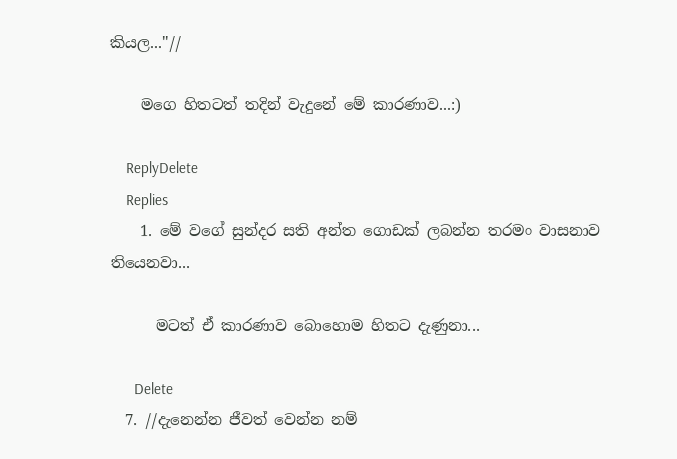කියල...''//

    මගෙ හිතටත් තදින් වැදුනේ මේ කාරණාව...:)

    ReplyDelete
    Replies
    1. මේ වගේ සුන්දර සති අන්ත ගොඩක් ලබන්න තරමං වාසනාව තියෙනවා...

      මටත් ඒ කාරණාව බොහොම හිතට දැණුනා...

      Delete
  7. //දැනෙන්න ජීවත් වෙන්න නම්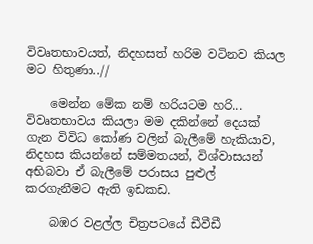විවෘතභාවයත්, නිදහසත් හරිම වටිනව කියල මට හිතුණා..//

    මෙන්න මේක නම් හරියටම හරි... විවෘතභාවය කියලා මම දකින්නේ දෙයක් ගැන විවිධ කෝණ වලින් බැලීමේ හැකියාව, නිදහස කියන්නේ සම්මතයන්, විශ්වාසයන් අභිබවා ඒ බැලීමේ පරාසය පුළුල් කරගැනීමට ඇති ඉඩකඩ.

    බඹර වළල්ල චිත්‍රපටයේ ඩීවීඩී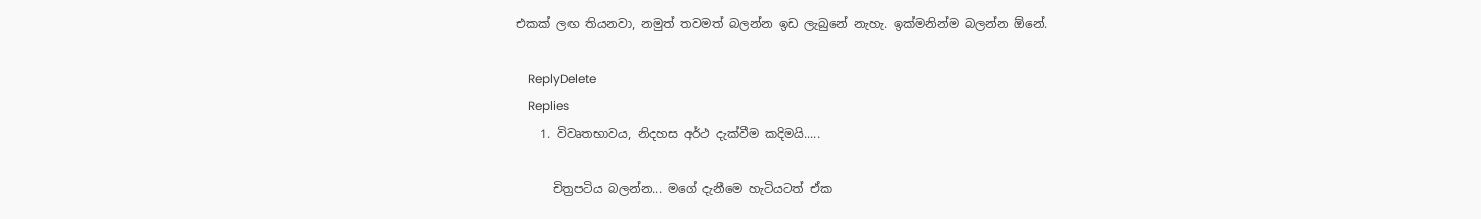එකක් ලඟ තියනවා, නමුත් තවමත් බලන්න ඉඩ ලැබුනේ නැහැ. ඉක්මනින්ම බලන්න ඕනේ.

    ReplyDelete
    Replies
    1. විවෘතභාවය, නිදහස අර්ථ දැක්වීම කදිමයි.....

      චිත්‍රපටිය බලන්න... මගේ දැනීමෙ හැටියටත් ඒක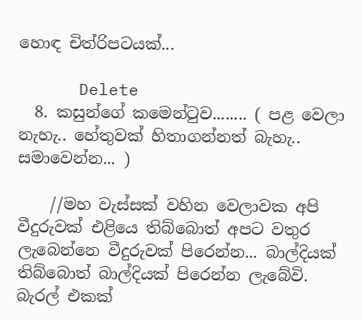හොඳ චිත්රිපටයක්...

      Delete
  8. කසුන්‍ගේ ක‍‍මෙන්ටුව........ ( පළ ‍වෙලා නැහැ.. හේතුවක් හිතාගන්නත් බැහැ.. සමා‍වෙන්න... )

    //මහ වැස්සක් වහින වෙලාවක අපි වීදුරුවක් එළියෙ තිබ්බොත් අපට වතුර ලැබෙන්නෙ වීදුරුවක් පිරෙන්න... බාල්දියක් තිබ්බොත් බාල්දියක් පිරෙන්න ලැබේවි. බැරල් එකක්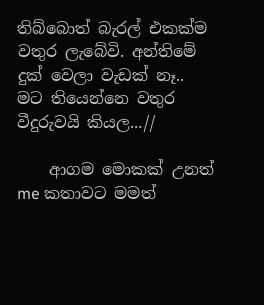තිබ්බොත් බැරල් එකක්ම වතුර ලැබේවි. අන්තිමේ දුක් වෙලා වැඩක් නෑ.. මට තියෙන්නෙ වතුර වීදුරුවයි කියල...//

    ආගම මොකක් උනත් me කතාවට මමත්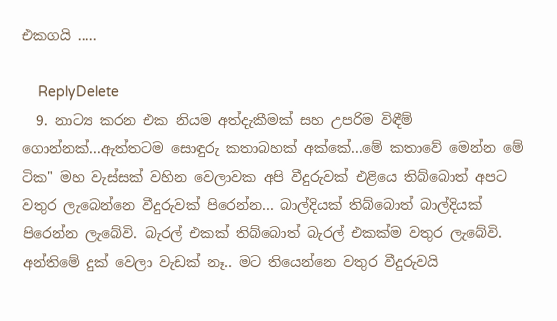එකගයි .....

    ReplyDelete
  9. නාට්‍ය කරන එක නියම අත්දැකීමක් සහ උපරිම විඳීම් ගොන්නක්...ඇත්තටම සොඳුරු කතාබහක් අක්කේ...මේ කතාවේ මෙන්න මේ ටික" මහ වැස්සක් වහින වෙලාවක අපි වීදුරුවක් එළියෙ තිබ්බොත් අපට වතුර ලැබෙන්නෙ වීදුරුවක් පිරෙන්න... බාල්දියක් තිබ්බොත් බාල්දියක් පිරෙන්න ලැබේවි. බැරල් එකක් තිබ්බොත් බැරල් එකක්ම වතුර ලැබේවි. අන්තිමේ දුක් වෙලා වැඩක් නෑ.. මට තියෙන්නෙ වතුර වීදුරුවයි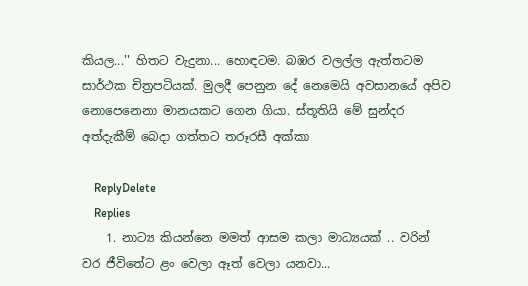කියල...'' හිතට වැදුනා... හොඳටම. බඹර වලල්ල ඇත්තටම සාර්ථක චිත්‍රපටියක්. මුලදී පෙනුන දේ නෙමෙයි අවසානයේ අපිව නොපෙනෙනා මානයකට ගෙන ගියා. ස්තූතියි මේ සුන්දර අත්දැකීම් බෙදා ගත්තට තරූරසී අක්කා

    ReplyDelete
    Replies
    1. නාට්‍ය කියන්නෙ මමත් ආසම කලා මාධ්‍යයක් .. වරින් වර ජීවිතේට ළං වෙලා ඈත් වෙලා යනවා...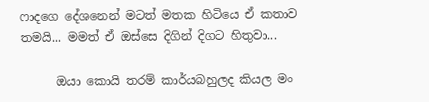ෆාදගෙ දේශනෙන් මටත් මතක හිටියෙ ඒ කතාව තමයි... මමත් ඒ ඔස්සෙ දිගින් දිගට හිතුවා...

      ඔයා කොයි තරම් කාර්යබහුලද කියල මං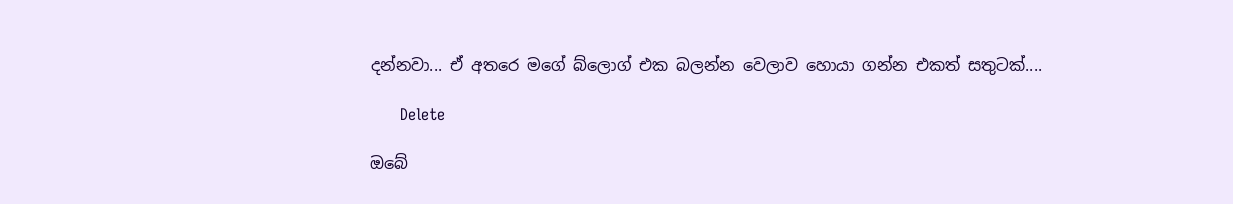දන්නවා... ඒ අතරෙ මගේ බ්ලොග් එක බලන්න වෙලාව හොයා ගන්න එකත් සතුටක්....

      Delete

ඔබේ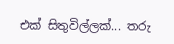එක් සිතුවිල්ලක්... තරු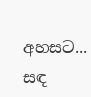අහසට... සඳ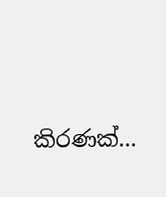කිරණක්...